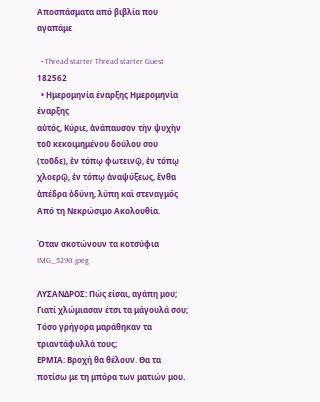Αποσπάσματα από βιβλία που αγαπάμε

  • Thread starter Thread starter Guest 182562
  • Ημερομηνία έναρξης Ημερομηνία έναρξης
αὐτός, Κύριε, ἀνάπαυσον τὴν ψυχὴν τοῦ κεκοιμημένου δούλου σου (τοῦδε), ἐν τόπῳ φωτεινῷ, ἐν τόπῳ χλοερῷ, ἐν τόπῳ ἀναψύξεως, ἔνθα ἀπέδρα ὀδύνη, λύπη καὶ στεναγμός
Από τη Νεκρώσιμο Ακολουθία.

Όταν σκοτώνουν τα κοτσύφια
IMG_5290.jpeg

ΛΥΣΑΝΔΡΟΣ: Πώς είσαι, αγάπη μου; Γιατί χλώμιασαν έτσι τα μάγουλά σου; Τόσο γρήγορα μαράθηκαν τα τριαντάφυλλά τους;
ΕΡΜΙΑ: Βροχή θα θέλουν. Θα τα ποτίσω με τη μπόρα των ματιών μου.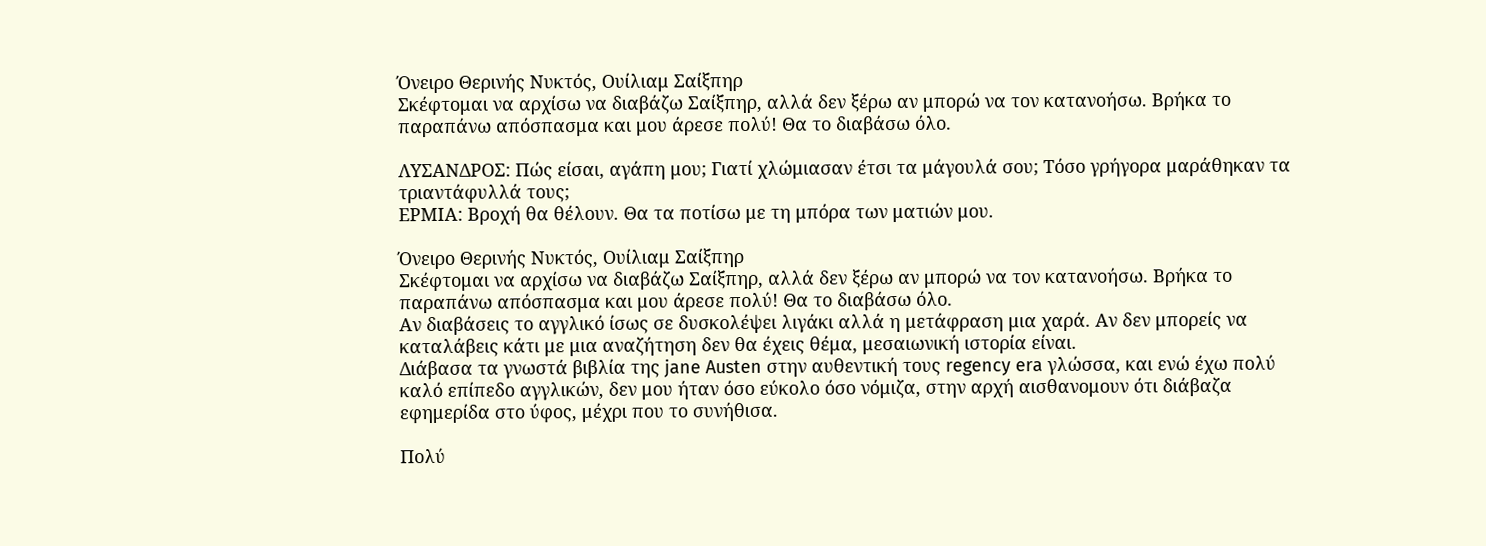Όνειρο Θερινής Νυκτός, Ουίλιαμ Σαίξπηρ
Σκέφτομαι να αρχίσω να διαβάζω Σαίξπηρ, αλλά δεν ξέρω αν μπορώ να τον κατανοήσω. Βρήκα το παραπάνω απόσπασμα και μου άρεσε πολύ! Θα το διαβάσω όλο.

ΛΥΣΑΝΔΡΟΣ: Πώς είσαι, αγάπη μου; Γιατί χλώμιασαν έτσι τα μάγουλά σου; Τόσο γρήγορα μαράθηκαν τα τριαντάφυλλά τους;
ΕΡΜΙΑ: Βροχή θα θέλουν. Θα τα ποτίσω με τη μπόρα των ματιών μου.

Όνειρο Θερινής Νυκτός, Ουίλιαμ Σαίξπηρ
Σκέφτομαι να αρχίσω να διαβάζω Σαίξπηρ, αλλά δεν ξέρω αν μπορώ να τον κατανοήσω. Βρήκα το παραπάνω απόσπασμα και μου άρεσε πολύ! Θα το διαβάσω όλο.
Αν διαβάσεις το αγγλικό ίσως σε δυσκολέψει λιγάκι αλλά η μετάφραση μια χαρά. Αν δεν μπορείς να καταλάβεις κάτι με μια αναζήτηση δεν θα έχεις θέμα, μεσαιωνική ιστορία είναι.
Διάβασα τα γνωστά βιβλία της jane Austen στην αυθεντική τους regency era γλώσσα, και ενώ έχω πολύ καλό επίπεδο αγγλικών, δεν μου ήταν όσο εύκολο όσο νόμιζα, στην αρχή αισθανομουν ότι διάβαζα εφημερίδα στο ύφος, μέχρι που το συνήθισα.

Πολύ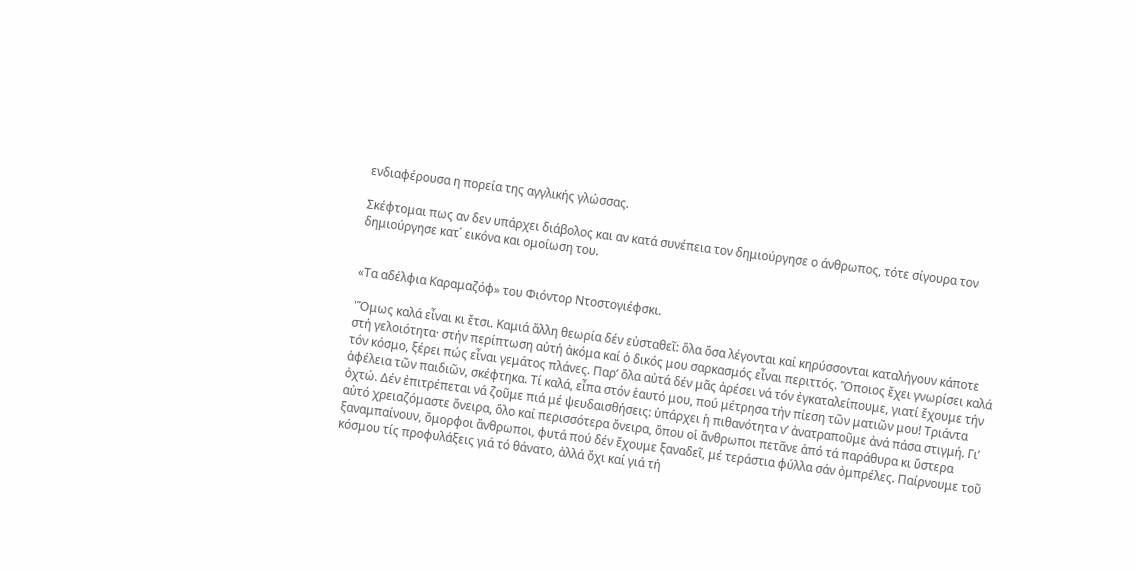ενδιαφέρουσα η πορεία της αγγλικής γλώσσας.

Σκέφτομαι πως αν δεν υπάρχει διάβολος και αν κατά συνέπεια τον δημιούργησε ο άνθρωπος, τότε σίγουρα τον δημιούργησε κατ΄ εικόνα και ομοίωση του.


«Τα αδέλφια Καραμαζόφ» του Φιόντορ Ντοστογιέφσκι.

'Ὅμως καλά εἶναι κι ἔτσι. Καμιά ἄλλη θεωρία δέν εὐσταθεῖ: ὅλα ὅσα λέγονται καί κηρύσσονται καταλήγουν κάποτε στή γελοιότητα· στήν περίπτωση αὐτή ἀκόμα καί ὁ δικός μου σαρκασμός εἶναι περιττός. Ὅποιος ἔχει γνωρίσει καλά τόν κόσμο, ξέρει πώς εἶναι γεμάτος πλάνες. Παρ’ ὅλα αὐτά δέν μᾶς ἀρέσει νά τόν ἐγκαταλείπουμε, γιατί ἔχουμε τήν ἀφέλεια τῶν παιδιῶν, σκέφτηκα. Τί καλά, εἶπα στόν ἑαυτό μου, πού μέτρησα τήν πίεση τῶν ματιῶν μου! Τριάντα ὀχτώ. Δέν ἐπιτρέπεται νά ζοῦμε πιά μέ ψευδαισθήσεις: ὑπάρχει ἡ πιθανότητα ν’ ἀνατραποῦμε ἀνά πάσα στιγμή. Γι’ αὐτό χρειαζόμαστε ὄνειρα, ὅλο καί περισσότερα ὄνειρα, ὅπου οἱ ἄνθρωποι πετᾶνε ἀπό τά παράθυρα κι ὕστερα ξαναμπαίνουν, ὄμορφοι ἄνθρωποι, φυτά πού δέν ἔχουμε ξαναδεῖ, μέ τεράστια φύλλα σάν ὀμπρέλες. Παίρνουμε τοῦ κόσμου τίς προφυλάξεις γιά τό θάνατο, ἀλλά ὄχι καί γιά τή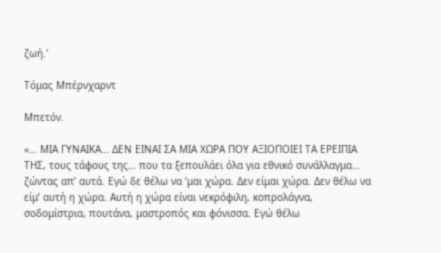ζωή.'

Τόμας Μπέρνχαρντ

Μπετόν.

«… ΜΙΑ ΓΥΝΑΙΚΑ… ΔΕΝ ΕΙΝΑΙ ΣΑ ΜΙΑ ΧΩΡΑ ΠΟΥ ΑΞΙΟΠΟΙΕΙ ΤΑ ΕΡΕΙΠΙΑ ΤΗΣ, τους τάφους της… που τα ξεπουλάει όλα για εθνικό συνάλλαγμα… ζώντας απ’ αυτά. Εγώ δε θέλω να ’μαι χώρα. Δεν είμαι χώρα. Δεν θέλω να είμ’ αυτή η χώρα. Αυτή η χώρα είναι νεκρόφιλη, κοπρολάγνα, σοδομίστρια, πουτάνα, μαστροπός και φόνισσα. Εγώ θέλω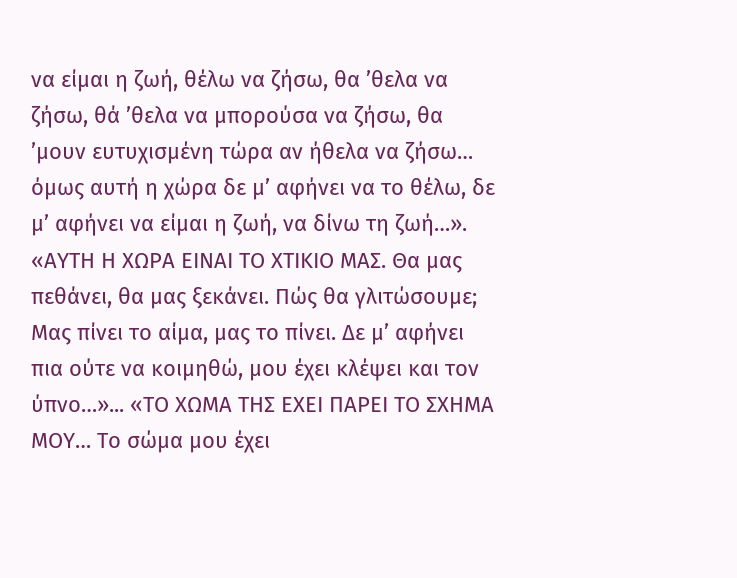να είμαι η ζωή, θέλω να ζήσω, θα ’θελα να ζήσω, θά ’θελα να μπορούσα να ζήσω, θα ’μουν ευτυχισμένη τώρα αν ήθελα να ζήσω… όμως αυτή η χώρα δε μ’ αφήνει να το θέλω, δε μ’ αφήνει να είμαι η ζωή, να δίνω τη ζωή…». «ΑΥΤΗ Η ΧΩΡΑ ΕΙΝΑΙ ΤΟ ΧΤΙΚΙΟ ΜΑΣ. Θα μας πεθάνει, θα μας ξεκάνει. Πώς θα γλιτώσουμε; Μας πίνει το αίμα, μας το πίνει. Δε μ’ αφήνει πια ούτε να κοιμηθώ, μου έχει κλέψει και τον ύπνο…»... «ΤΟ ΧΩΜΑ ΤΗΣ ΕΧΕΙ ΠΑΡΕΙ ΤΟ ΣΧΗΜΑ ΜΟΥ… Το σώμα μου έχει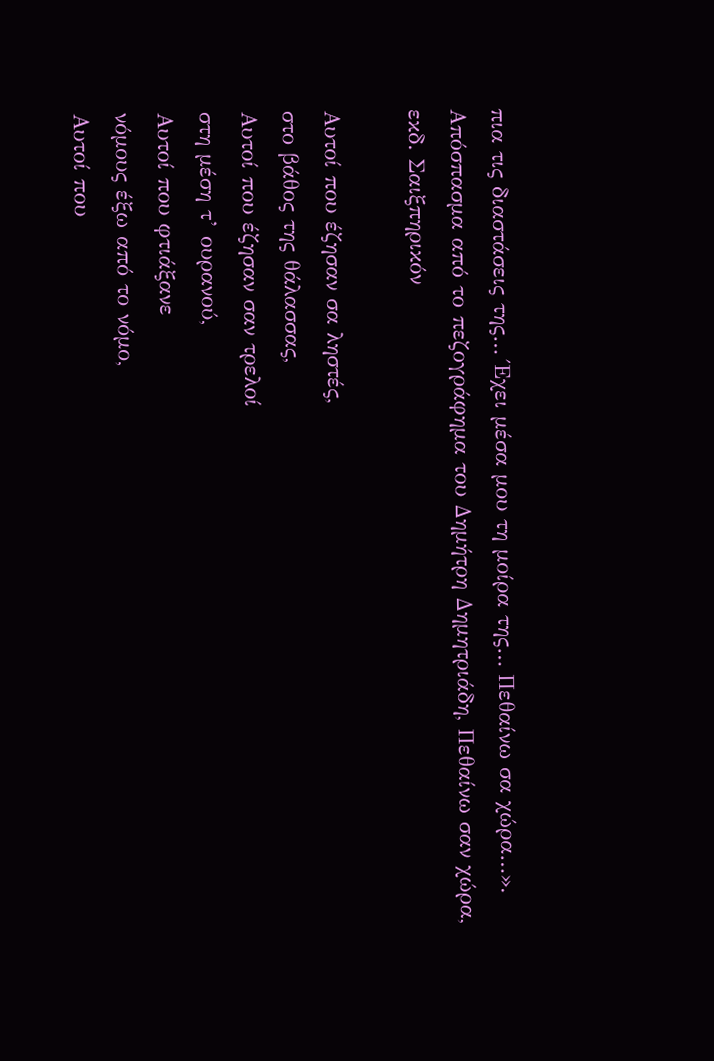πια τις διαστάσεις της… Έχει μέσα μου τη μοίρα της… Πεθαίνω σα χώρα…».
Απόσπασμα από το πεζογράφημα του Δημήτρη Δημητριάδη, Πεθαίνω σαν χώρα, εκδ. Σαιξπηρικόν

Αυτοί που έζησαν σα ληστές,
στο βάθος της θάλασσας,
Αυτοί που έζησαν σαν τρελοί
στη μέση τ’ ουρανού,
Αυτοί που φτιάξανε
νόμους έξω από το νόμο,
Αυτοί που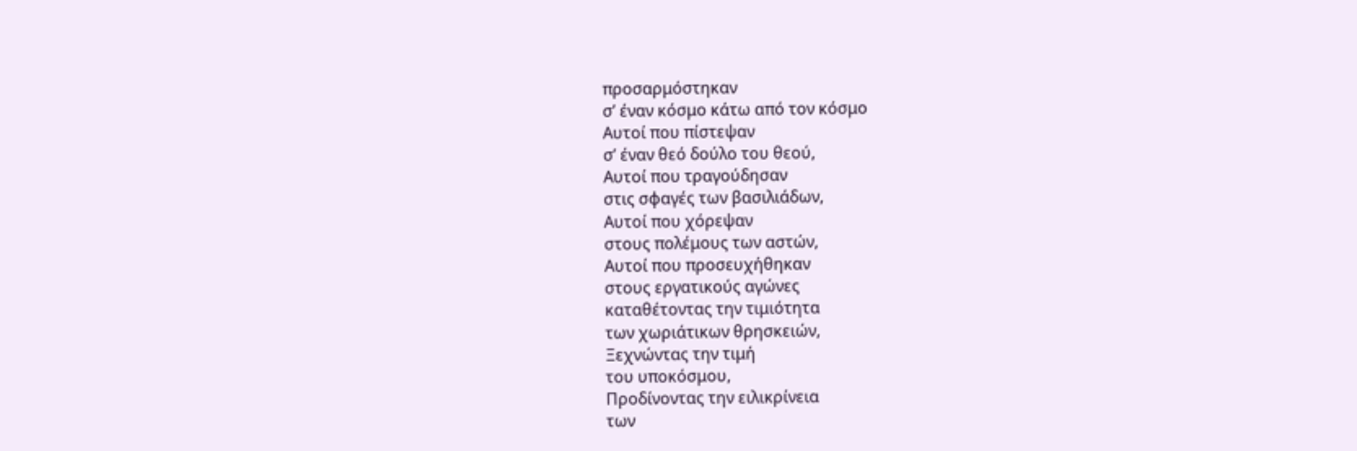προσαρμόστηκαν
σ’ έναν κόσμο κάτω από τον κόσμο
Αυτοί που πίστεψαν
σ’ έναν θεό δούλο του θεού,
Αυτοί που τραγούδησαν
στις σφαγές των βασιλιάδων,
Αυτοί που χόρεψαν
στους πολέμους των αστών,
Αυτοί που προσευχήθηκαν
στους εργατικούς αγώνες
καταθέτοντας την τιμιότητα
των χωριάτικων θρησκειών,
Ξεχνώντας την τιμή
του υποκόσμου,
Προδίνοντας την ειλικρίνεια
των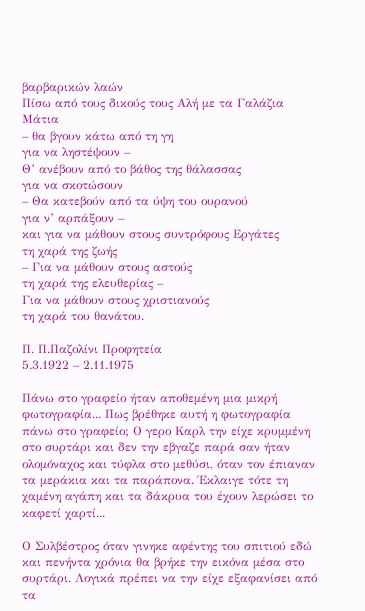βαρβαρικών λαών
Πίσω από τους δικούς τους Αλή με τα Γαλάζια
Μάτια
– θα βγουν κάτω από τη γη
για να ληστέψουν –
Θ’ ανέβουν από το βάθος της θάλασσας
για να σκοτώσουν
– Θα κατεβούν από τα ύψη του ουρανού
για ν’ αρπάξουν –
και για να μάθουν στους συντρόφους Εργάτες
τη χαρά της ζωής
– Για να μάθουν στους αστούς
τη χαρά της ελευθερίας –
Για να μάθουν στους χριστιανούς
τη χαρά του θανάτου.

Π. Π.Παζολίνι Προφητεία
5.3.1922 – 2.11.1975

Πάνω στο γραφείο ήταν αποθεμένη μια μικρή φωτογραφία... Πως βρέθηκε αυτή η φωτογραφία πάνω στο γραφείο; Ο γερο Καρλ την είχε κρυμμένη στο συρτάρι και δεν την εβγαζε παρά σαν ήταν ολομόναχος και τύφλα στο μεθύσι, όταν τον έπιαναν τα μεράκια και τα παράπονα. Έκλαιγε τότε τη χαμένη αγάπη και τα δάκρυα του έχουν λερώσει το καφετί χαρτί...

Ο Συλβέστρος όταν γινηκε αφέντης του σπιτιού εδώ και πενήντα χρόνια θα βρήκε την εικόνα μέσα στο συρτάρι. Λογικά πρέπει να την είχε εξαφανίσει από τα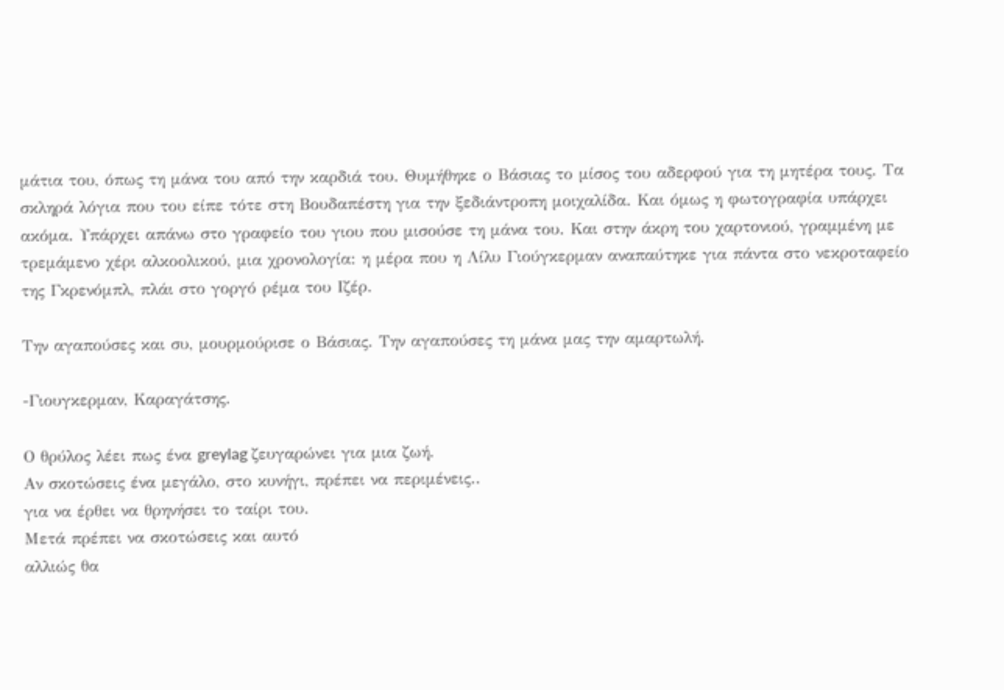μάτια του, όπως τη μάνα του από την καρδιά του. Θυμήθηκε ο Βάσιας το μίσος του αδερφού για τη μητέρα τους. Τα σκληρά λόγια που του είπε τότε στη Βουδαπέστη για την ξεδιάντροπη μοιχαλίδα. Και όμως η φωτογραφία υπάρχει ακόμα. Υπάρχει απάνω στο γραφείο του γιου που μισούσε τη μάνα του. Και στην άκρη του χαρτονιού, γραμμένη με τρεμάμενο χέρι αλκοολικού, μια χρονολογία: η μέρα που η Λίλυ Γιούγκερμαν αναπαύτηκε για πάντα στο νεκροταφείο της Γκρενόμπλ, πλάι στο γοργό ρέμα του Ιζέρ.

Την αγαπούσες και συ, μουρμούρισε ο Βάσιας. Την αγαπούσες τη μάνα μας την αμαρτωλή.

-Γιουγκερμαν, Καραγάτσης.

Ο θρύλος λέει πως ένα greylag ζευγαρώνει για μια ζωή.
Αν σκοτώσεις ένα μεγάλο, στο κυνήγι, πρέπει να περιμένεις..
για να έρθει να θρηνήσει το ταίρι του.
Μετά πρέπει να σκοτώσεις και αυτό
αλλιώς θα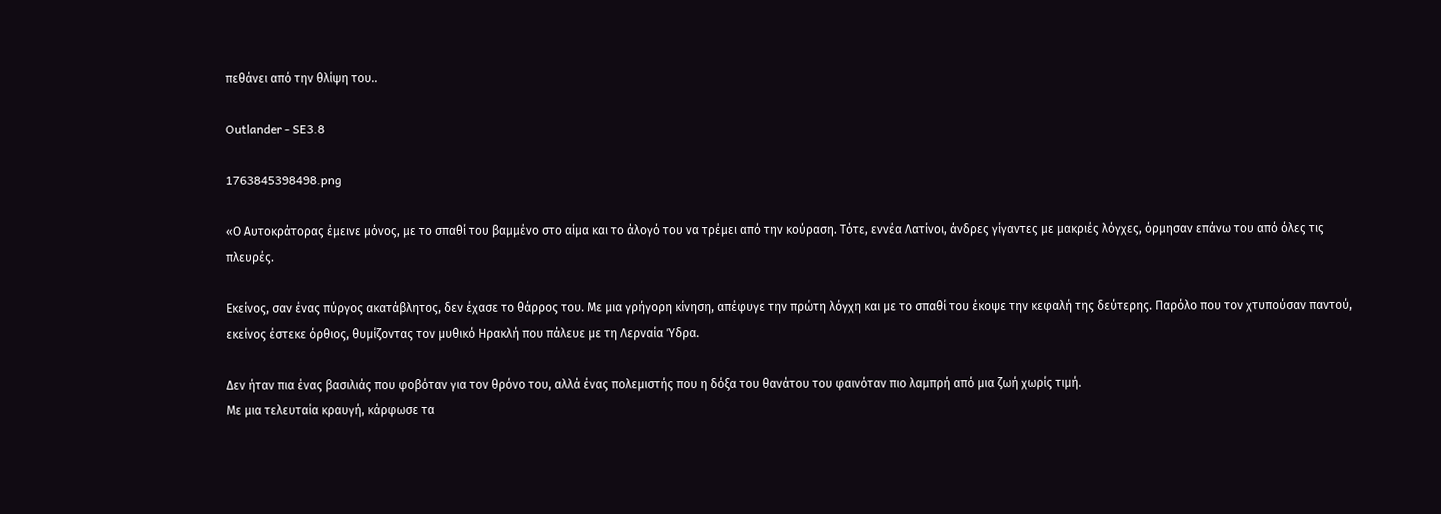πεθάνει από την θλίψη του..

Outlander - SE3.8

1763845398498.png

«Ο Αυτοκράτορας έμεινε μόνος, με το σπαθί του βαμμένο στο αίμα και το άλογό του να τρέμει από την κούραση. Τότε, εννέα Λατίνοι, άνδρες γίγαντες με μακριές λόγχες, όρμησαν επάνω του από όλες τις πλευρές.

Εκείνος, σαν ένας πύργος ακατάβλητος, δεν έχασε το θάρρος του. Με μια γρήγορη κίνηση, απέφυγε την πρώτη λόγχη και με το σπαθί του έκοψε την κεφαλή της δεύτερης. Παρόλο που τον χτυπούσαν παντού, εκείνος έστεκε όρθιος, θυμίζοντας τον μυθικό Ηρακλή που πάλευε με τη Λερναία Ύδρα.

Δεν ήταν πια ένας βασιλιάς που φοβόταν για τον θρόνο του, αλλά ένας πολεμιστής που η δόξα του θανάτου του φαινόταν πιο λαμπρή από μια ζωή χωρίς τιμή.
Με μια τελευταία κραυγή, κάρφωσε τα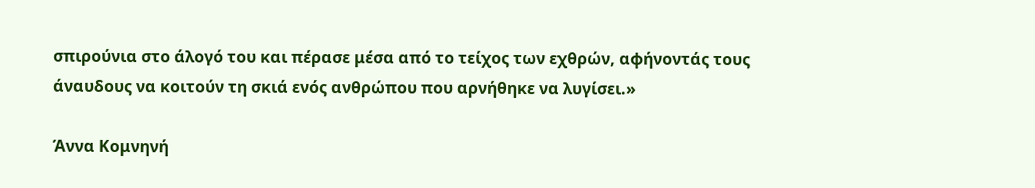σπιρούνια στο άλογό του και πέρασε μέσα από το τείχος των εχθρών, αφήνοντάς τους άναυδους να κοιτούν τη σκιά ενός ανθρώπου που αρνήθηκε να λυγίσει.»

Άννα Κομνηνή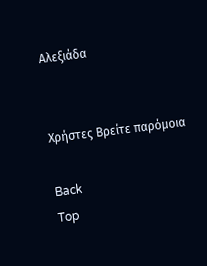Αλεξιάδα


Χρήστες Βρείτε παρόμοια

Back
Top